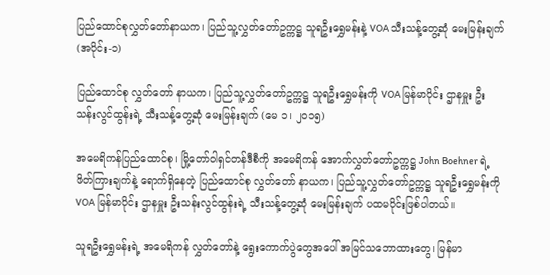ပြည်ထောင်စုလွှတ်တော်နာယက၊ ပြည်သူ့လွှတ်တော်ဥက္ကဋ္ဌ သူရဦးရွှေမန်းနဲ့ VOA သီးသန့်တွေ့ဆုံ မေးမြန်းချက် (အပိုင်း-၁)

ပြည်ထောင်စု လွှတ်တော် နာယက၊ ပြည်သူ့လွှတ်တော်ဥက္ကဋ္ဌ သူရဦးရွှေမန်းကို VOA မြန်မာပိုင်း ဌာနမှူး ဦးသန်းလွင်ထွန်းရဲ့ သီးသန့်တွေ့ဆုံ မေးမြန်းချက် (မေ ၁၊ ၂၀၁၅)

အမေရိကန်ပြည်ထောင်စု၊ မြို့တော်ဝါရှင်တန်ဒီစီကို အမေရိကန် အောက်လွှတ်တော်ဥက္ကဋ္ဌ John Boehner ရဲ့ ဖိတ်ကြားချက်နဲ့ ရောက်ရှိနေတဲ့ ပြည်ထောင်စု လွှတ်တော် နာယက၊ ပြည်သူ့လွှတ်တော်ဥက္ကဋ္ဌ သူရဦးရွှေမန်းကို VOA မြန်မာပိုင်း ဌာနမှူး ဦးသန်းလွင်ထွန်းရဲ့ သီးသန့်တွေ့ဆုံ မေးမြန်းချက် ပထမပိုင်းဖြစ်ပါတယ်။

သူရဦးရွှေမန်းရဲ့ အမေရိကန် လွှတ်တော်နဲ့ ရွေးကောက်ပွဲတွေအပေါ် အမြင်သဘောထားတွေ၊ မြန်မာ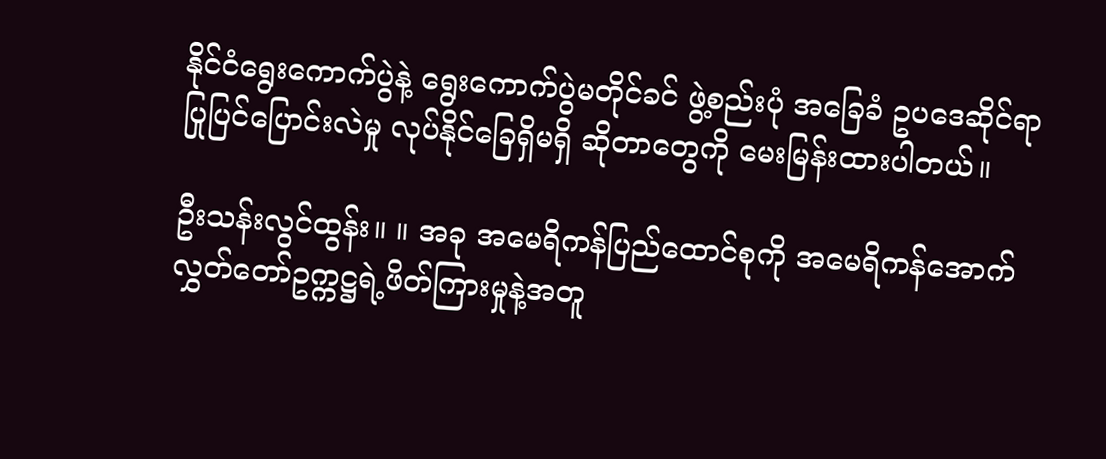နိုင်ငံရွေးကောက်ပွဲနဲ့ ရွေးကောက်ပွဲမတိုင်ခင် ဖွဲ့စည်းပုံ အခြေခံ ဥပဒေဆိုင်ရာ ပြုပြင်ပြောင်းလဲမှု လုပ်နိုင်ခြေရှိမရှိ ဆိုတာတွေကို မေးမြန်းထားပါတယ်။

ဦးသန်းလွင်ထွန်း။ ။ အခု အမေရိကန်ပြည်ထောင်စုကို အမေရိကန်အောက်လွှတ်တော်ဥက္ကဋ္ဌရဲ့ဖိတ်ကြားမှုနဲ့အတူ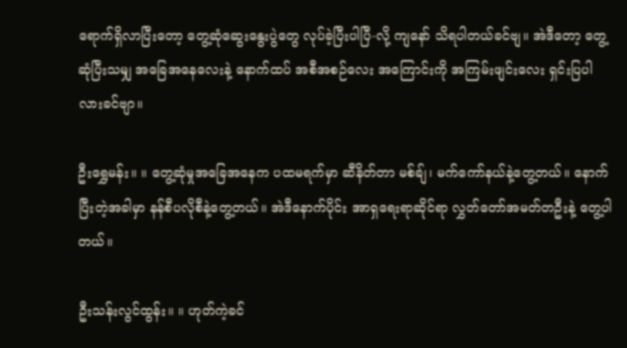ရောက်ရှိလာပြီးတော့ တွေ့ဆုံဆွေးနွေးပွဲတွေ လုပ်ခဲ့ပြီးပါပြီ-လို့ ကျနော် သိရပါတယ်ခင်ဗျ။ အဲဒီတော့ တွေ့ဆုံပြီးသမျှ အခြေအနေလေးနဲ့ နောက်ထပ် အစီအစဉ်လေး အကြောင်းကို အကြမ်းဖျင်းလေး ရှင်းပြပါလားခင်ဗျာ။

ဦးရွှေမန်း။ ။ တွေ့ဆုံမှုအခြေအနေက ပထမရက်မှာ ဆီနိတ်တာ မစ်ချ်၊ မက်ကော်နယ်နဲ့တွေ့တယ်။ နောက်ပြီးတဲ့အခါမှာ နန်စီပလိုစီနဲ့တွေ့တယ်။ အဲဒီနောက်ပိုင်း အာရှရေးရာဆိုင်ရာ လွှတ်တော်အမတ်တဦးနဲ့ တွေ့ပါတယ်။

ဦးသန်းလွင်ထွန်း။ ။ ဟုတ်ကဲ့ခင်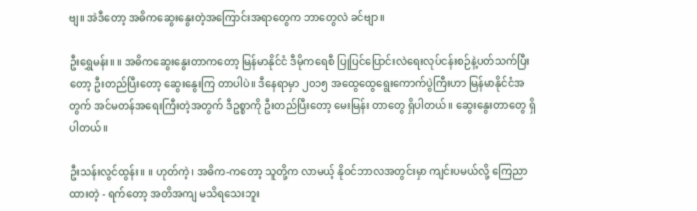ဗျ။ အဲဒီတော့ အဓိကဆွေးနွေးတဲ့အကြောင်းအရာတွေက ဘာတွေလဲ ခင်ဗျာ။

ဦးရွှေမန်း။ ။ အဓိကဆွေးနွေးတာကတော့ မြန်မာနိုင်ငံ ဒီမိုကရေစီ ပြုပြင်ပြောင်းလဲရေးလုပ်ငန်းစဉ်နဲ့ပတ်သက်ပြီးတော့ ဦးတည်ပြီးတော့ ဆွေးနွေးကြ တာပါပဲ။ ဒီနေရာမှာ ၂၀၁၅ အထွေထွေရွေးကောက်ပွဲကြီးဟာ မြန်မာနိုင်ငံအတွက် အင်မတန်အရေးကြီးတဲ့အတွက် ဒီဥစ္စာကို ဦးတည်ပြီးတော့ မေးမြန်း တာတွေ ရှိပါတယ်။ ဆွေးနွေးတာတွေ ရှိပါတယ်။

ဦးသန်းလွင်ထွန်း။ ။ ဟုတ်ကဲ့၊ အဓိက-ကတော့ သူတို့က လာမယ့် နိုဝင်ဘာလအတွင်းမှာ ကျင်းပမယ်လို့ ကြေညာထားတဲ့ - ရက်တော့ အတိအကျ မသိရသေးဘူး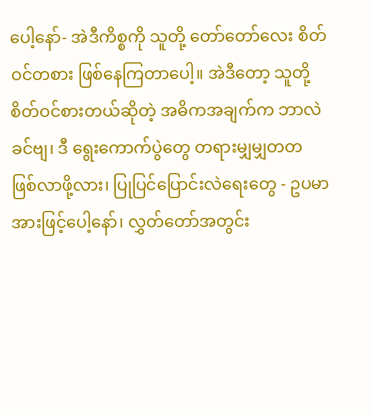ပေါ့နော်- အဲဒီကိစ္စကို သူတို့ တော်တော်လေး စိတ်ဝင်တစား ဖြစ်နေကြတာပေါ့။ အဲဒီတော့ သူတို့ စိတ်ဝင်စားတယ်ဆိုတဲ့ အဓိကအချက်က ဘာလဲခင်ဗျ၊ ဒီ ရွေးကောက်ပွဲတွေ တရားမျှမျှတတ ဖြစ်လာဖို့လား၊ ပြုပြင်ပြောင်းလဲရေးတွေ - ဥပမာအားဖြင့်ပေါ့နော်၊ လွှတ်တော်အတွင်း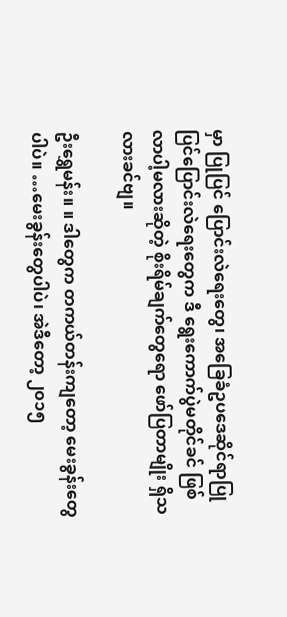မှာ ပြုပြင် ပြောင်းလဲရေးတွေ၊ အခြေခံဥပဒေဆိုင်ရာပြုပြင်ပြောင်းလဲရေးတွေက ဒီ ရွေးကောက်ပွဲမတိုင်ခင် ဖြစ်လာပါ့မလားဆိုတဲ့ စိုးရိမ်ချက်တွေရော ဖော်ပြတာမျိုး ရှိသလားခင်ဗျ။

ဦးရွှေမန်း။ ။ ဒါတွေက တကယ်တန်းကျတော့ မေးခွန်းတွေပါပဲ။ …မေးခွန်းတွေပါပဲ၊ အဲဒီတော့ ၂၀၁၅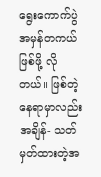ရွေးကောက်ပွဲ အမှန်တကယ်ဖြစ်ဖို့ လိုတယ်။ ဖြစ်တဲ့နေရာမှာလည်း အချိန်- သတ်မှတ်ထားတဲ့အ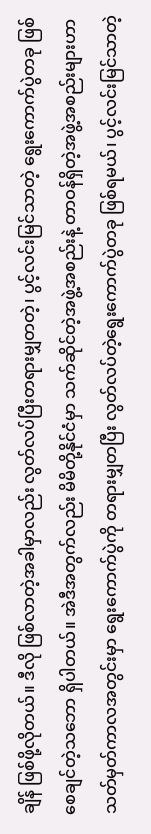ချိန် ဖြစ်ဖို့လိုတယ်။ ဒီလို ဖြစ်လာတဲ့အခါမှာလည်း လွတ်လပ်ပြီးတရားမျှတတဲ့၊ ပွင့်လင်းမြင်သာတဲ့ ရွေးကောက်ပွဲတခု ဖြစ်စေချင်တဲ့သဘော ရှိပါတယ်။ အဲဒီအတွက်လည်း မိမိတို့နိုင်ငံမှာ သက်ဆိုင်တဲ့အဖွဲ့အစည်းနဲ့ တာဝန်ရှိတဲ့အဖွဲ့အစည်းများဟာ သတ်မှတ်ကာလအတွင်းမှာ ရွေးကောက်ပွဲကို တရားမျှတပြီး လွတ်လပ်တဲ့ရွေးကောက်ပွဲတခု ဖြစ်ရမယ်၊ ပွင့်လင်းမြင်သာတဲ့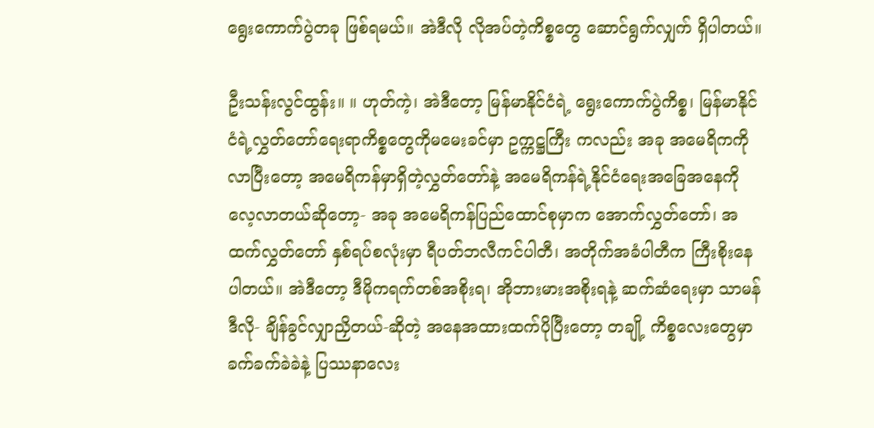ရွေးကောက်ပွဲတခု ဖြစ်ရမယ်။ အဲဒီလို လိုအပ်တဲ့ကိစ္စတွေ ဆောင်ရွက်လျှက် ရှိပါတယ်။

ဦးသန်းလွင်ထွန်း။ ။ ဟုတ်ကဲ့၊ အဲဒီတော့ မြန်မာနိုင်ငံရဲ့ ရွေးကောက်ပွဲကိစ္စ၊ မြန်မာနိုင်ငံရဲ့လွှတ်တော်ရေးရာကိစ္စတွေကိုမမေးခင်မှာ ဥက္ကဋ္ဌကြီး ကလည်း အခု အမေရိကကိုလာပြီးတော့ အမေရိကန်မှာရှိတဲ့လွှတ်တော်နဲ့ အမေရိကန်ရဲ့နိုင်ငံရေးအခြေအနေကို လေ့လာတယ်ဆိုတော့- အခု အမေရိကန်ပြည်ထောင်စုမှာက အောက်လွှတ်တော်၊ အထက်လွှတ်တော် နှစ်ရပ်စလုံးမှာ ရီပတ်ဘလီကင်ပါတီ၊ အတိုက်အခံပါတီက ကြီးစိုးနေပါတယ်။ အဲဒီတော့ ဒီမိုကရက်တစ်အစိုးရ၊ အိုဘားမားအစိုးရနဲ့ ဆက်ဆံရေးမှာ သာမန် ဒီလို- ချိန်ခွင်လျှာညှိတယ်-ဆိုတဲ့ အနေအထားထက်ပိုပြီးတော့ တချို့ ကိစ္စလေးတွေမှာ ခက်ခက်ခဲခဲနဲ့ ပြဿနာလေး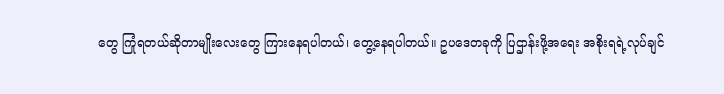တွေ ကြုံရတယ်ဆိုတာမျိုးလေးတွေ ကြားနေရပါတယ်၊ တွေ့နေရပါတယ်။ ဥပဒေတခုကို ပြဌာန်းဖို့အရေး အစိုးရရဲ့လုပ်ချင်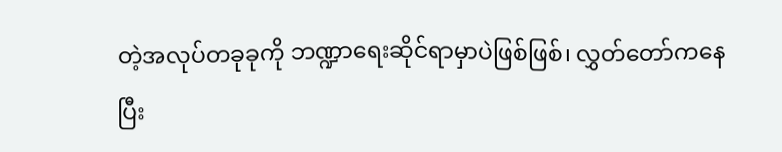တဲ့အလုပ်တခုခုကို ဘဏ္ဍာရေးဆိုင်ရာမှာပဲဖြစ်ဖြစ်၊ လွှတ်တော်ကနေပြီး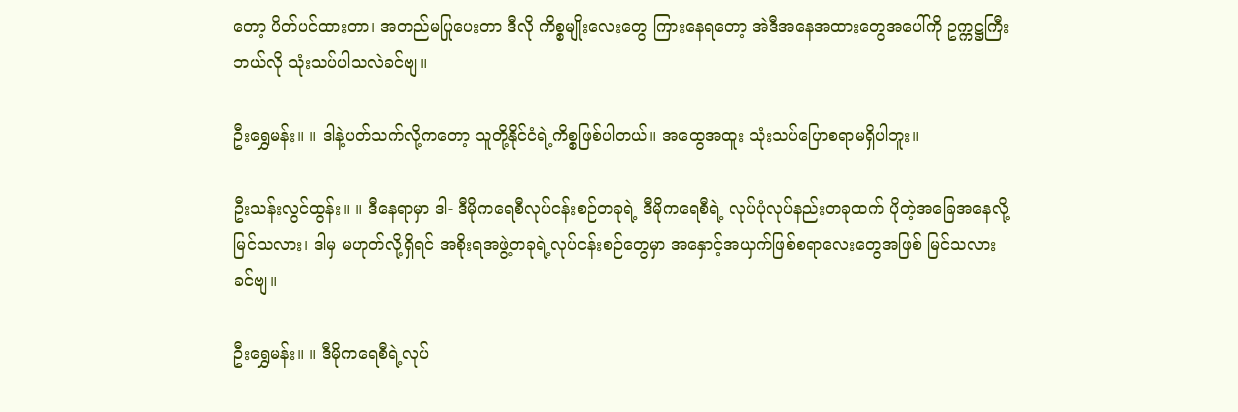တော့ ပိတ်ပင်ထားတာ၊ အတည်မပြုပေးတာ ဒီလို ကိစ္စမျိုးလေးတွေ ကြားနေရတော့ အဲဒီအနေအထားတွေအပေါ်ကို ဥက္ကဋ္ဌကြီးဘယ်လို သုံးသပ်ပါသလဲခင်ဗျ။

ဦးရွှေမန်း။ ။ ဒါနဲ့ပတ်သက်လို့ကတော့ သူတို့နိုင်ငံရဲ့ကိစ္စဖြစ်ပါတယ်။ အထွေအထူး သုံးသပ်ပြောစရာမရှိပါဘူး။

ဦးသန်းလွင်ထွန်း။ ။ ဒီနေရာမှာ ဒါ- ဒီမိုကရေစီလုပ်ငန်းစဉ်တခုရဲ့ ဒီမိုကရေစီရဲ့ လုပ်ပုံလုပ်နည်းတခုထက် ပိုတဲ့အခြေအနေလို့ မြင်သလား၊ ဒါမှ မဟုတ်လို့ရှိရင် အစိုးရအဖွဲ့တခုရဲ့လုပ်ငန်းစဉ်တွေမှာ အနှောင့်အယှက်ဖြစ်စရာလေးတွေအဖြစ် မြင်သလားခင်ဗျ။

ဦးရွှေမန်း။ ။ ဒီမိုကရေစီရဲ့လုပ်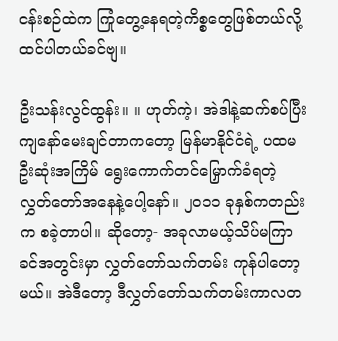ငန်းစဉ်ထဲက ကြုံတွေ့နေရတဲ့ကိစ္စတွေဖြစ်တယ်လို့ ထင်ပါတယ်ခင်ဗျ။

ဦးသန်းလွင်ထွန်း။ ။ ဟုတ်ကဲ့၊ အဲဒါနဲ့ဆက်စပ်ပြီး ကျနော်မေးချင်တာကတော့ မြန်မာနိုင်ငံရဲ့ ပထမဦးဆုံးအကြိမ် ရွေးကောက်တင်မြှောက်ခံရတဲ့ လွှတ်တော်အနေနဲ့ပေါ့နော်။ ၂၀၁၁ ခုနှစ်ကတည်းက စခဲ့တာပါ။ ဆိုတော့- အခုလာမယ့်သိပ်မကြာခင်အတွင်းမှာ လွှတ်တော်သက်တမ်း ကုန်ပါတော့မယ်။ အဲဒီတော့ ဒီလွှတ်တော်သက်တမ်းကာလတ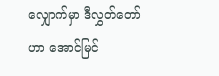လျှောက်မှာ ဒီလွှတ်တော်ဟာ အောင်မြင်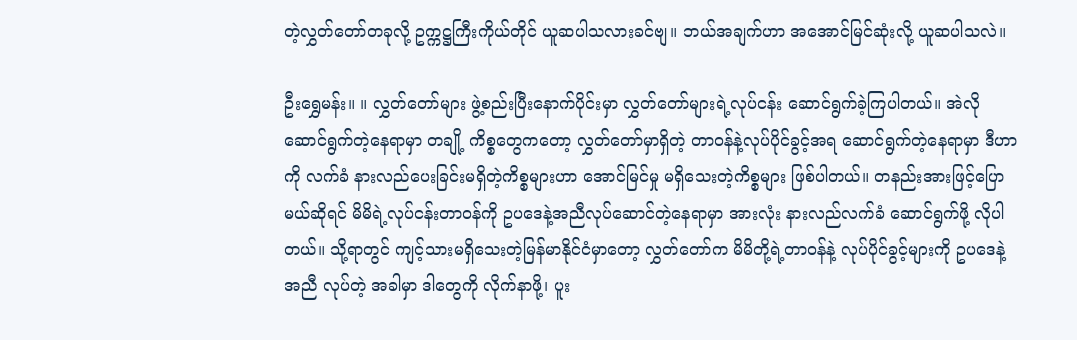တဲ့လွှတ်တော်တခုလို့ ဥက္ကဋ္ဌကြီးကိုယ်တိုင် ယူဆပါသလားခင်ဗျ။ ဘယ်အချက်ဟာ အအောင်မြင်ဆုံးလို့ ယူဆပါသလဲ။

ဦးရွှေမန်း။ ။ လွှတ်တော်များ ဖွဲ့စည်းပြီးနောက်ပိုင်းမှာ လွှတ်တော်များရဲ့လုပ်ငန်း ဆောင်ရွက်ခဲ့ကြပါတယ်။ အဲလို ဆောင်ရွက်တဲ့နေရာမှာ တချို့ ကိစ္စတွေကတော့ လွှတ်တော်မှာရှိတဲ့ တာဝန်နဲ့လုပ်ပိုင်ခွင့်အရ ဆောင်ရွက်တဲ့နေရာမှာ ဒီဟာကို လက်ခံ နားလည်ပေးခြင်းမရှိတဲ့ကိစ္စများဟာ အောင်မြင်မှု မရှိသေးတဲ့ကိစ္စများ ဖြစ်ပါတယ်။ တနည်းအားဖြင့်ပြောမယ်ဆိုရင် မိမိရဲ့လုပ်ငန်းတာဝန်ကို ဥပဒေနဲ့အညီလုပ်ဆောင်တဲ့နေရာမှာ အားလုံး နားလည်လက်ခံ ဆောင်ရွက်ဖို့ လိုပါတယ်။ သို့ရာတွင် ကျင့်သားမရှိသေးတဲ့မြန်မာနိုင်ငံမှာတော့ လွှတ်တော်က မိမိတို့ရဲ့တာဝန်နဲ့ လုပ်ပိုင်ခွင့်များကို ဥပဒေနဲ့အညီ လုပ်တဲ့ အခါမှာ ဒါတွေကို လိုက်နာဖို့၊ ပူး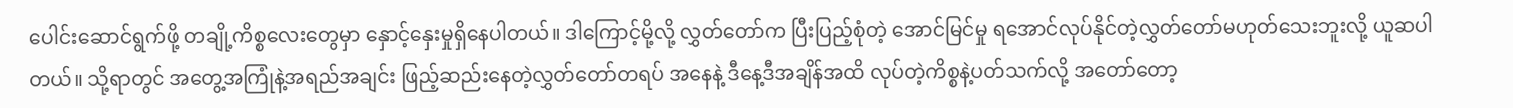ပေါင်းဆောင်ရွက်ဖို့ တချို့ကိစ္စလေးတွေမှာ နှောင့်နှေးမှုရှိနေပါတယ်။ ဒါကြောင့်မို့လို့ လွှတ်တော်က ပြီးပြည့်စုံတဲ့ အောင်မြင်မှု ရအောင်လုပ်နိုင်တဲ့လွှတ်တော်မဟုတ်သေးဘူးလို့ ယူဆပါတယ်။ သို့ရာတွင် အတွေ့အကြုံနဲ့အရည်အချင်း ဖြည့်ဆည်းနေတဲ့လွှတ်တော်တရပ် အနေနဲ့ ဒီနေ့ဒီအချိန်အထိ လုပ်တဲ့ကိစ္စနဲ့ပတ်သက်လို့ အတော်တော့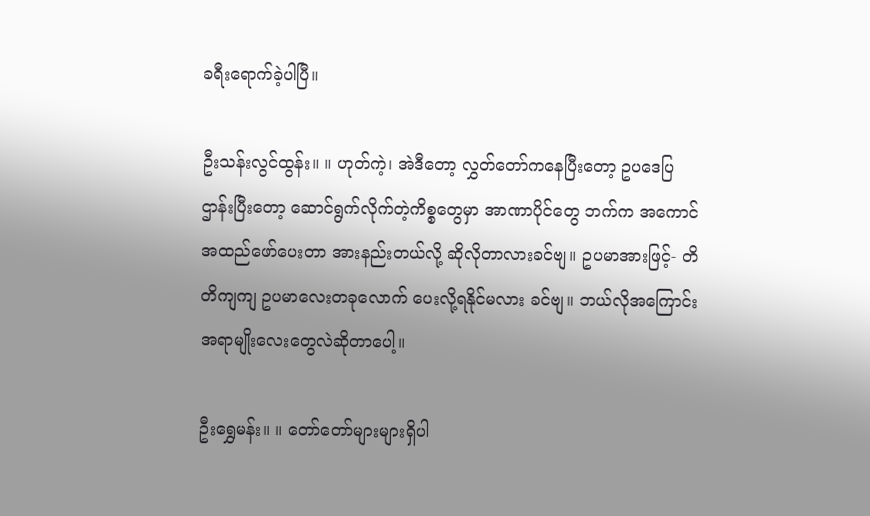ခရီးရောက်ခဲ့ပါပြီ။

ဦးသန်းလွင်ထွန်း။ ။ ဟုတ်ကဲ့၊ အဲဒီတော့ လွှတ်တော်ကနေပြီးတော့ ဥပဒေပြဌာန်းပြီးတော့ ဆောင်ရွက်လိုက်တဲ့ကိစ္စတွေမှာ အာဏာပိုင်တွေ ဘက်က အကောင်အထည်ဖော်ပေးတာ အားနည်းတယ်လို့ ဆိုလိုတာလားခင်ဗျ။ ဥပမာအားဖြင့်- တိတိကျကျ ဥပမာလေးတခုလောက် ပေးလို့ရနိုင်မလား ခင်ဗျ။ ဘယ်လိုအကြောင်းအရာမျိုးလေးတွေလဲဆိုတာပေါ့။

ဦးရွှေမန်း။ ။ တော်တော်များများရှိပါ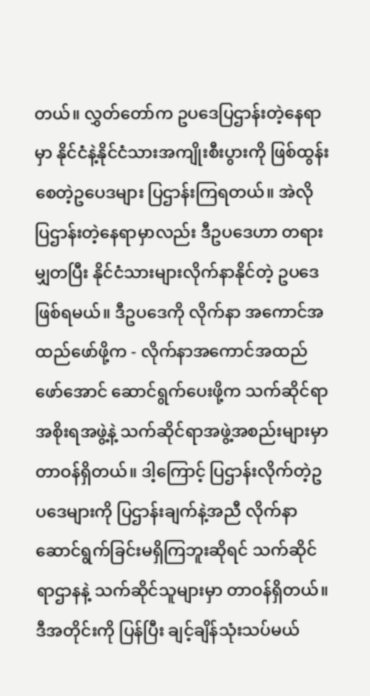တယ်။ လွှတ်တော်က ဥပဒေပြဌာန်းတဲ့နေရာမှာ နိုင်ငံနဲ့နိုင်ငံသားအကျိုးစီးပွားကို ဖြစ်ထွန်းစေတဲ့ဥပေဒများ ပြဌာန်းကြရတယ်။ အဲလို ပြဌာန်းတဲ့နေရာမှာလည်း ဒီဥပဒေဟာ တရားမျှတပြီး နိုင်ငံသားများလိုက်နာနိုင်တဲ့ ဥပဒေဖြစ်ရမယ်။ ဒီဥပဒေကို လိုက်နာ အကောင်အထည်ဖော်ဖို့က - လိုက်နာအကောင်အထည်ဖော်အောင် ဆောင်ရွက်ပေးဖို့က သက်ဆိုင်ရာအစိုးရအဖွဲ့နဲ့ သက်ဆိုင်ရာအဖွဲ့အစည်းများမှာ တာဝန်ရှိတယ်။ ဒါ့ကြောင့် ပြဌာန်းလိုက်တဲ့ဥပဒေများကို ပြဌာန်းချက်နဲ့အညီ လိုက်နာဆောင်ရွက်ခြင်းမရှိကြဘူးဆိုရင် သက်ဆိုင်ရာဌာနနဲ့ သက်ဆိုင်သူများမှာ တာဝန်ရှိတယ်။ ဒီအတိုင်းကို ပြန်ပြီး ချင့်ချိန်သုံးသပ်မယ်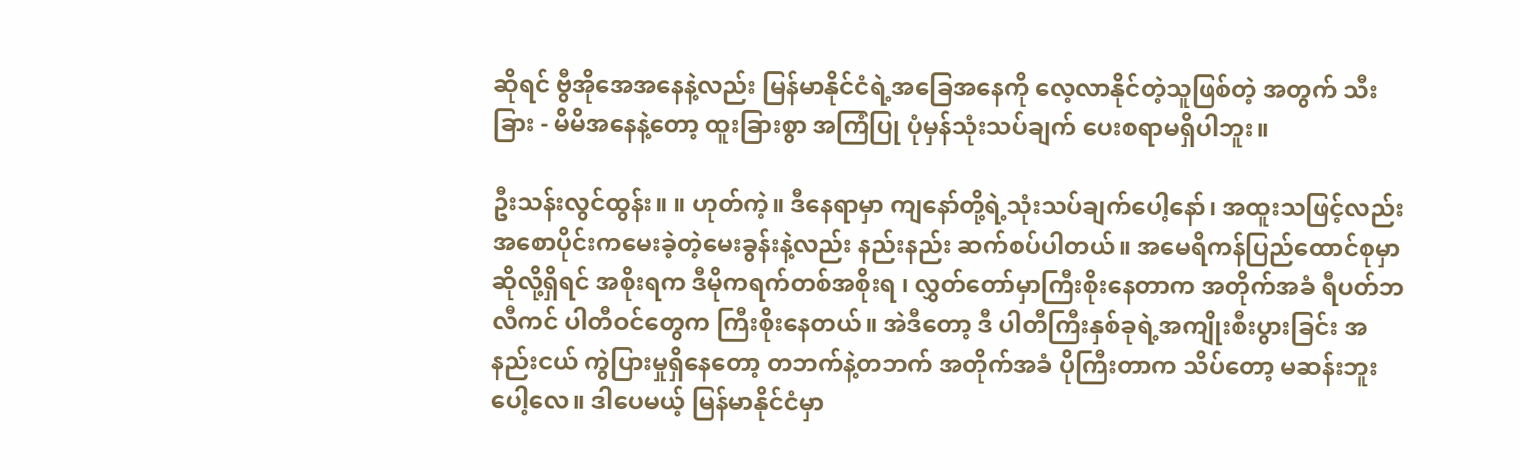ဆိုရင် ဗွီအိုအေအနေနဲ့လည်း မြန်မာနိုင်ငံရဲ့အခြေအနေကို လေ့လာနိုင်တဲ့သူဖြစ်တဲ့ အတွက် သီးခြား - မိမိအနေနဲ့တော့ ထူးခြားစွာ အကြံပြု ပုံမှန်သုံးသပ်ချက် ပေးစရာမရှိပါဘူး။

ဦးသန်းလွင်ထွန်း။ ။ ဟုတ်ကဲ့။ ဒီနေရာမှာ ကျနော်တို့ရဲ့သုံးသပ်ချက်ပေါ့နော်၊ အထူးသဖြင့်လည်း အစောပိုင်းကမေးခဲ့တဲ့မေးခွန်းနဲ့လည်း နည်းနည်း ဆက်စပ်ပါတယ်။ အမေရိကန်ပြည်ထောင်စုမှာဆိုလို့ရှိရင် အစိုးရက ဒီမိုကရက်တစ်အစိုးရ ၊ လွှတ်တော်မှာကြီးစိုးနေတာက အတိုက်အခံ ရီပတ်ဘလီကင် ပါတီဝင်တွေက ကြီးစိုးနေတယ်။ အဲဒီတော့ ဒီ ပါတီကြီးနှစ်ခုရဲ့အကျိုးစီးပွားခြင်း အနည်းငယ် ကွဲပြားမှုရှိနေတော့ တဘက်နဲ့တဘက် အတိုက်အခံ ပိုကြီးတာက သိပ်တော့ မဆန်းဘူးပေါ့လေ။ ဒါပေမယ့် မြန်မာနိုင်ငံမှာ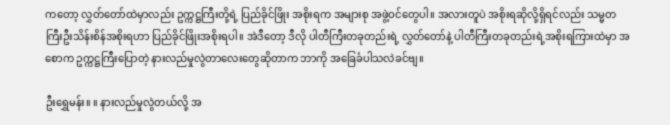ကတော့ လွှတ်တော်ထဲမှာလည်း ဥက္ကဋ္ဌကြီးတို့ရဲ့ ပြည်ခိုင်ဖြိုး အစိုးရက အများစု အဖွဲ့ဝင်တွေပါ။ အလားတူပဲ အစိုးရဆိုလို့ရှိရင်လည်း သမ္မတကြီးဦးသိန်းစိန်အစိုးရဟာ ပြည်ခိုင်ဖြိုးအစိုးရပါ။ အဲဒီတော့ ဒီလို ပါတီကြီးတခုတည်းရဲ့ လွှတ်တော်နဲ့ ပါတီကြီးတခုတည်းရဲ့အစိုးရကြားထဲမှာ အစောက ဥက္ကဋ္ဌကြီးပြောတဲ့ နားလည်မှုလွဲတာလေးတွေဆိုတာက ဘာကို အခြေခံပါသလဲခင်ဗျ။

ဦးရွှေမန်း။ ။ နားလည်မှုလွဲတယ်လို့ အ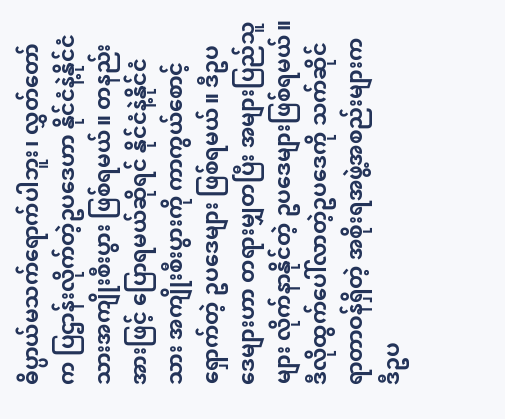ဓိပ္ပာယ်မသက်ရောက်ပါဘူး၊ လွှတ်တော်က ပြဌာန်းလိုက်တဲ့ဥပဒေဟာ နိုင်ငံနဲ့နိုင်ငံသားအကျိုးစီးပွား ဖြစ်ရမယ်။ တနည်းအားဖြင့် ပြောရမယ်ဆိုရင် နိုင်ငံနဲ့နိုင်ငံသား အကျိုးစီးပွားကို ကာကွယ်စောင့်ရှောက်တဲ့ ဥပဒေများ ဖြစ်ရမယ်။ ဒီဥပဒေများဟာ တရားမျှတပြီး အများပြည်သူများ လိုက်နာနိုင်တဲ့ ဥပဒေများဖြစ်ရမယ်။ ဒီလိုထွက်ပေါ်လာတဲ့ဥပဒေကို သက်ဆိုင်ရာတာဝန်ရှိတဲ့ အစိုးရအဖွဲ့အစည်းများက ဒီဥပ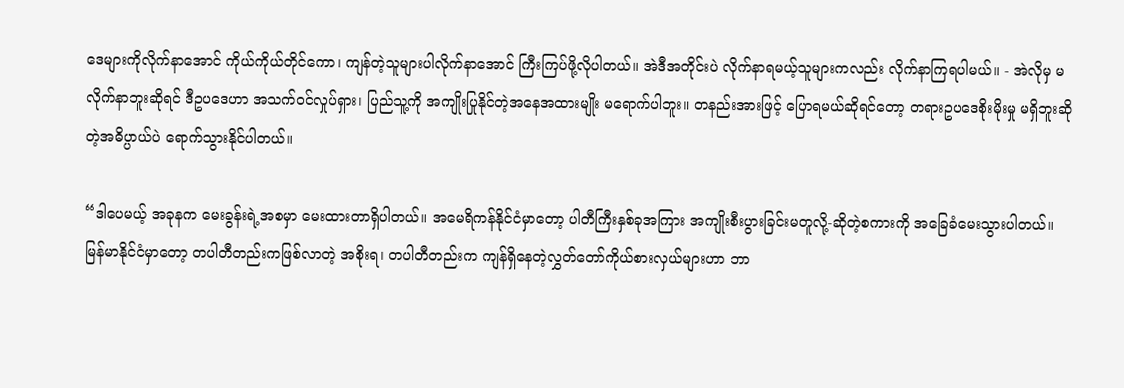ဒေများကိုလိုက်နာအောင် ကိုယ်ကိုယ်တိုင်ကော၊ ကျန်တဲ့သူများပါလိုက်နာအောင် ကြီးကြပ်ဖို့လိုပါတယ်။ အဲဒီအတိုင်းပဲ လိုက်နာရမယ့်သူများကလည်း လိုက်နာကြရပါမယ်။ - အဲလိုမှ မလိုက်နာဘူးဆိုရင် ဒီဥပဒေဟာ အသက်ဝင်လှုပ်ရှား၊ ပြည်သူ့ကို အကျိုးပြုနိုင်တဲ့အနေအထားမျိုး မရောက်ပါဘူး။ တနည်းအားဖြင့် ပြောရမယ်ဆိုရင်တော့ တရားဥပဒေစိုးမိုးမှု မရှိဘူးဆိုတဲ့အဓိပ္ပာယ်ပဲ ရောက်သွားနိုင်ပါတယ်။

“ဒါပေမယ့် အခုနက မေးခွန်းရဲ့အစမှာ မေးထားတာရှိပါတယ်။ အမေရိကန်နိုင်ငံမှာတော့ ပါတီကြီးနှစ်ခုအကြား အကျိုးစီးပွားခြင်းမတူလို့-ဆိုတဲ့စကားကို အခြေခံမေးသွားပါတယ်။ မြန်မာနိုင်ငံမှာတော့ တပါတီတည်းကဖြစ်လာတဲ့ အစိုးရ၊ တပါတီတည်းက ကျန်ရှိနေတဲ့လွှတ်တော်ကိုယ်စားလှယ်များဟာ ဘာ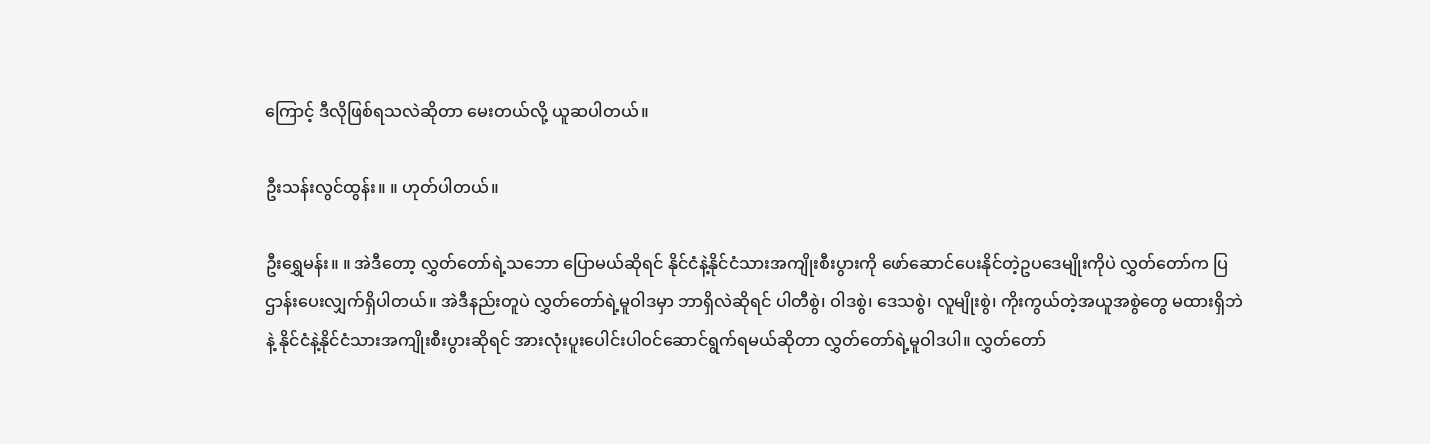ကြောင့် ဒီလိုဖြစ်ရသလဲဆိုတာ မေးတယ်လို့ ယူဆပါတယ်။

ဦးသန်းလွင်ထွန်း။ ။ ဟုတ်ပါတယ်။

ဦးရွှေမန်း။ ။ အဲဒီတော့ လွှတ်တော်ရဲ့သဘော ပြောမယ်ဆိုရင် နိုင်ငံနဲ့နိုင်ငံသားအကျိုးစီးပွားကို ဖော်ဆောင်ပေးနိုင်တဲ့ဥပဒေမျိုးကိုပဲ လွှတ်တော်က ပြဌာန်းပေးလျှက်ရှိပါတယ်။ အဲဒီနည်းတူပဲ လွှတ်တော်ရဲ့မူဝါဒမှာ ဘာရှိလဲဆိုရင် ပါတီစွဲ၊ ဝါဒစွဲ၊ ဒေသစွဲ၊ လူမျိုးစွဲ၊ ကိုးကွယ်တဲ့အယူအစွဲတွေ မထားရှိဘဲနဲ့ နိုင်ငံနဲ့နိုင်ငံသားအကျိုးစီးပွားဆိုရင် အားလုံးပူးပေါင်းပါဝင်ဆောင်ရွက်ရမယ်ဆိုတာ လွှတ်တော်ရဲ့မူဝါဒပါ။ လွှတ်တော်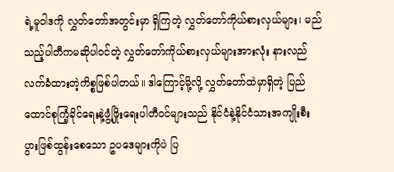ရဲ့မူဝါဒကို လွှတ်တော်အတွင်းမှာ ရှိကြတဲ့ လွှတ်တော်ကိုယ်စားလှယ်များ၊ မည်သည့်ပါတီကမဆိုပါဝင်တဲ့ လွှတ်တော်ကိုယ်စားလှယ်များအားလုံး နားလည်လက်ခံထားတဲ့ကိစ္စဖြစ်ပါတယ်။ ဒါကြောင့်မို့လို့ လွှတ်တော်ထဲမှာရှိတဲ့ ပြည်ထောင်စုကြံ့ခိုင်ရေးနဲ့ဖွံ့ဖြိုးရေးပါတီဝင်များသည် နိုင်ငံနဲ့နိုင်ငံသားအကျိုးစီးပွားဖြစ်ထွန်းစေသော ဥပဒေများကိုပဲ ပြ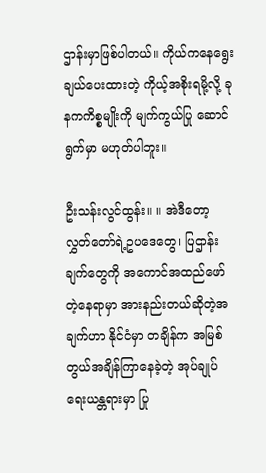ဌာန်းမှာဖြစ်ပါတယ်။ ကိုယ်ကနေရွေးချယ်ပေးထားတဲ့ ကိုယ့်အစိုးရမို့လို့ ခုနကကိစ္စမျိုးကို မျက်ကွယ်ပြု ဆောင်ရွက်မှာ မဟုတ်ပါဘူး။

ဦးသန်းလွင်ထွန်း။ ။ အဲဒီတော့ လွှတ်တော်ရဲ့ဥပဒေတွေ၊ ပြဌာန်းချက်တွေကို အကောင်အထည်ဖော်တဲ့နေရာမှာ အားနည်းတယ်ဆိုတဲ့အချက်ဟာ နိုင်ငံမှာ တချိန်က အမြစ်တွယ်အချိန်ကြာနေခဲ့တဲ့ အုပ်ချုပ်ရေးယန္တရားမှာ ပြု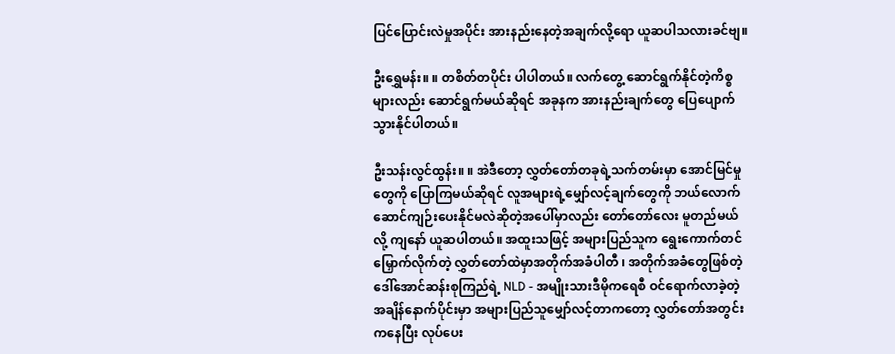ပြင်ပြောင်းလဲမှုအပိုင်း အားနည်းနေတဲ့အချက်လို့ရော ယူဆပါသလားခင်ဗျ။

ဦးရွှေမန်း။ ။ တစိတ်တပိုင်း ပါပါတယ်။ လက်တွေ့ ဆောင်ရွက်နိုင်တဲ့ကိစ္စများလည်း ဆောင်ရွက်မယ်ဆိုရင် အခုနက အားနည်းချက်တွေ ပြေပျောက်သွားနိုင်ပါတယ်။

ဦးသန်းလွင်ထွန်း။ ။ အဲဒီတော့ လွှတ်တော်တခုရဲ့သက်တမ်းမှာ အောင်မြင်မှုတွေကို ပြောကြမယ်ဆိုရင် လူအများရဲ့မျှော်လင့်ချက်တွေကို ဘယ်လောက် ဆောင်ကျဉ်းပေးနိုင်မလဲဆိုတဲ့အပေါ်မှာလည်း တော်တော်လေး မူတည်မယ်လို့ ကျနော် ယူဆပါတယ်။ အထူးသဖြင့် အများပြည်သူက ရွေးကောက်တင်မြှောက်လိုက်တဲ့ လွှတ်တော်ထဲမှာအတိုက်အခံပါတီ ၊ အတိုက်အခံတွေဖြစ်တဲ့ ဒေါ်အောင်ဆန်းစုကြည်ရဲ့ NLD - အမျိုးသားဒီမိုကရေစီ ဝင်ရောက်လာခဲ့တဲ့အချိန်နောက်ပိုင်းမှာ အများပြည်သူမျှော်လင့်တာကတော့ လွှတ်တော်အတွင်းကနေပြီး လုပ်ပေး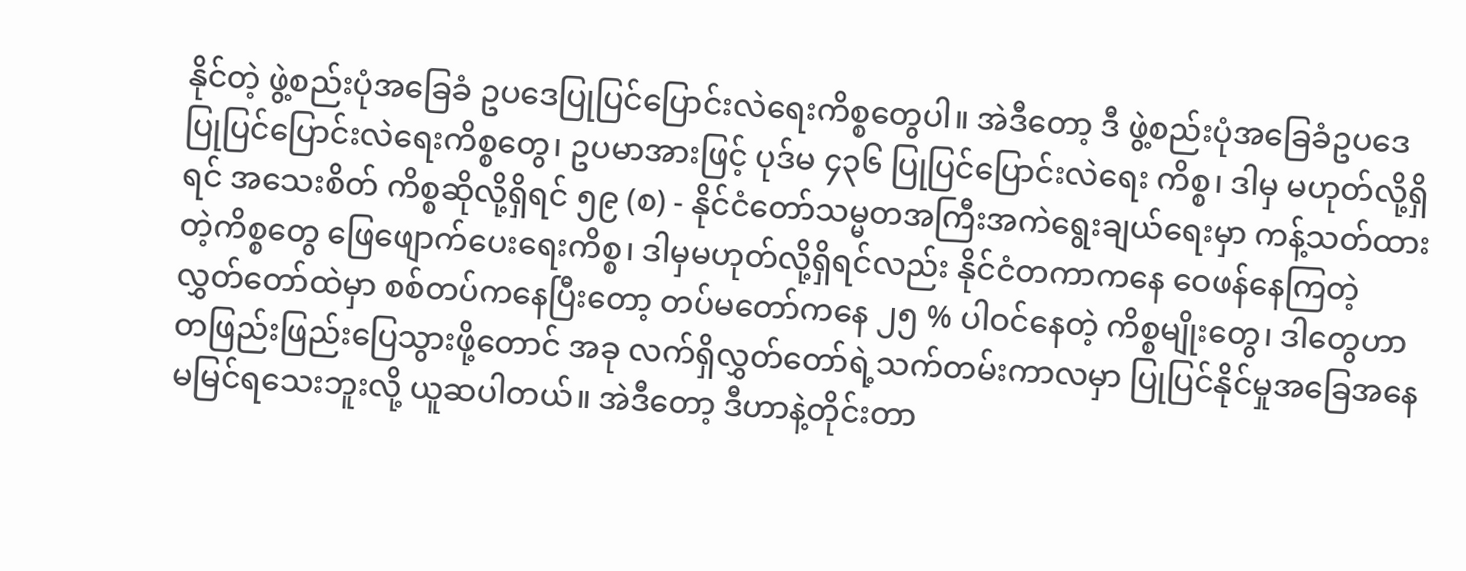နိုင်တဲ့ ဖွဲ့စည်းပုံအခြေခံ ဥပဒေပြုပြင်ပြောင်းလဲရေးကိစ္စတွေပါ။ အဲဒီတော့ ဒီ ဖွဲ့စည်းပုံအခြေခံဥပဒေ ပြုပြင်ပြောင်းလဲရေးကိစ္စတွေ၊ ဥပမာအားဖြင့် ပုဒ်မ ၄၃၆ ပြုပြင်ပြောင်းလဲရေး ကိစ္စ၊ ဒါမှ မဟုတ်လို့ရှိရင် အသေးစိတ် ကိစ္စဆိုလို့ရှိရင် ၅၉ (စ) - နိုင်ငံတော်သမ္မတအကြီးအကဲရွေးချယ်ရေးမှာ ကန့်သတ်ထားတဲ့ကိစ္စတွေ ဖြေဖျောက်ပေးရေးကိစ္စ၊ ဒါမှမဟုတ်လို့ရှိရင်လည်း နိုင်ငံတကာကနေ ဝေဖန်နေကြတဲ့ လွှတ်တော်ထဲမှာ စစ်တပ်ကနေပြီးတော့ တပ်မတော်ကနေ ၂၅ % ပါဝင်နေတဲ့ ကိစ္စမျိုးတွေ၊ ဒါတွေဟာ တဖြည်းဖြည်းပြေသွားဖို့တောင် အခု လက်ရှိလွှတ်တော်ရဲ့သက်တမ်းကာလမှာ ပြုပြင်နိုင်မှုအခြေအနေ မမြင်ရသေးဘူးလို့ ယူဆပါတယ်။ အဲဒီတော့ ဒီဟာနဲ့တိုင်းတာ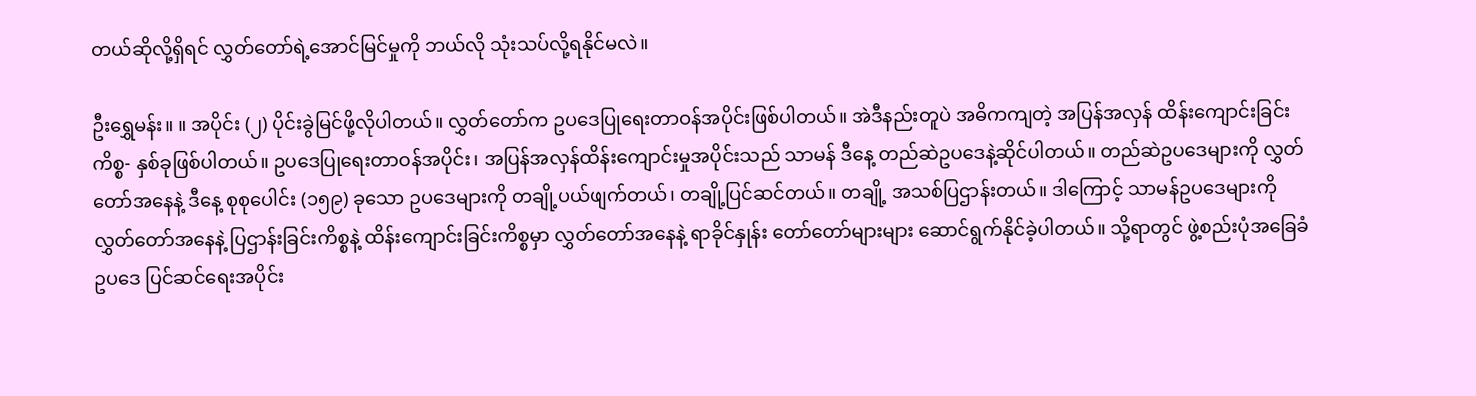တယ်ဆိုလို့ရှိရင် လွှတ်တော်ရဲ့အောင်မြင်မှုကို ဘယ်လို သုံးသပ်လို့ရနိုင်မလဲ။

ဦးရွှေမန်း။ ။ အပိုင်း (၂) ပိုင်းခွဲမြင်ဖို့လိုပါတယ်။ လွှတ်တော်က ဥပဒေပြုရေးတာဝန်အပိုင်းဖြစ်ပါတယ်။ အဲဒီနည်းတူပဲ အဓိကကျတဲ့ အပြန်အလှန် ထိန်းကျောင်းခြင်းကိစ္စ- နှစ်ခုဖြစ်ပါတယ်။ ဥပဒေပြုရေးတာဝန်အပိုင်း၊ အပြန်အလှန်ထိန်းကျောင်းမှုအပိုင်းသည် သာမန် ဒီနေ့ တည်ဆဲဥပဒေနဲ့ဆိုင်ပါတယ်။ တည်ဆဲဥပဒေများကို လွှတ်တော်အနေနဲ့ ဒီနေ့ စုစုပေါင်း (၁၅၉) ခုသော ဥပဒေများကို တချို့ပယ်ဖျက်တယ်၊ တချို့ပြင်ဆင်တယ်။ တချို့ အသစ်ပြဌာန်းတယ်။ ဒါကြောင့် သာမန်ဥပဒေများကို လွှတ်တော်အနေနဲ့ ပြဌာန်းခြင်းကိစ္စနဲ့ ထိန်းကျောင်းခြင်းကိစ္စမှာ လွှတ်တော်အနေနဲ့ ရာခိုင်နှုန်း တော်တော်များများ ဆောင်ရွက်နိုင်ခဲ့ပါတယ်။ သို့ရာတွင် ဖွဲ့စည်းပုံအခြေခံဥပဒေ ပြင်ဆင်ရေးအပိုင်း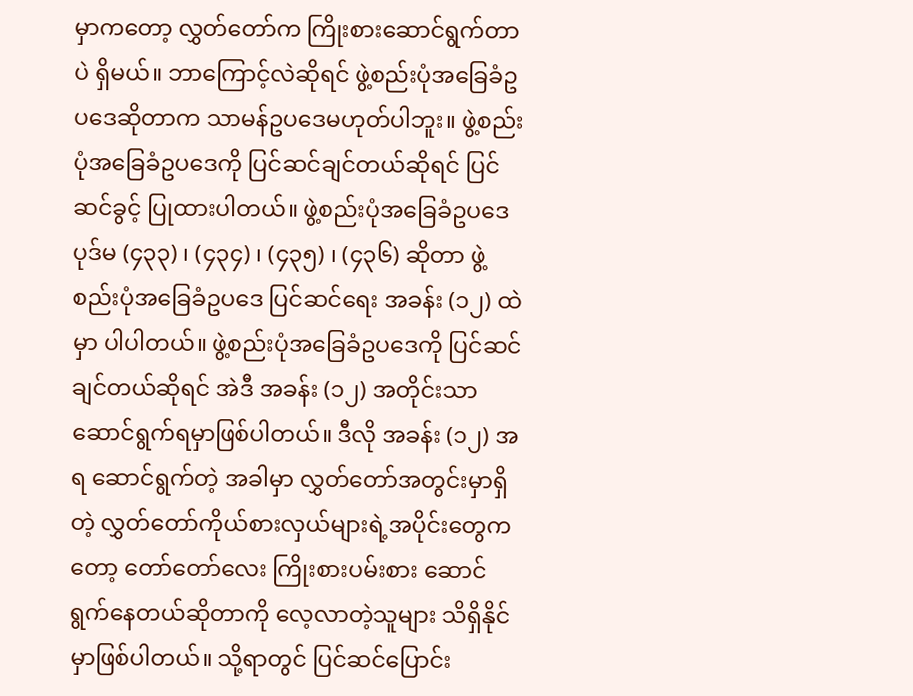မှာကတော့ လွှတ်တော်က ကြိုးစားဆောင်ရွက်တာပဲ ရှိမယ်။ ဘာကြောင့်လဲဆိုရင် ဖွဲ့စည်းပုံအခြေခံဥပဒေဆိုတာက သာမန်ဥပဒေမဟုတ်ပါဘူး။ ဖွဲ့စည်းပုံအခြေခံဥပဒေကို ပြင်ဆင်ချင်တယ်ဆိုရင် ပြင်ဆင်ခွင့် ပြုထားပါတယ်။ ဖွဲ့စည်းပုံအခြေခံဥပဒေပုဒ်မ (၄၃၃) ၊ (၄၃၄) ၊ (၄၃၅) ၊ (၄၃၆) ဆိုတာ ဖွဲ့စည်းပုံအခြေခံဥပဒေ ပြင်ဆင်ရေး အခန်း (၁၂) ထဲမှာ ပါပါတယ်။ ဖွဲ့စည်းပုံအခြေခံဥပဒေကို ပြင်ဆင်ချင်တယ်ဆိုရင် အဲဒီ အခန်း (၁၂) အတိုင်းသာ ဆောင်ရွက်ရမှာဖြစ်ပါတယ်။ ဒီလို အခန်း (၁၂) အရ ဆောင်ရွက်တဲ့ အခါမှာ လွှတ်တော်အတွင်းမှာရှိတဲ့ လွှတ်တော်ကိုယ်စားလှယ်များရဲ့အပိုင်းတွေကတော့ တော်တော်လေး ကြိုးစားပမ်းစား ဆောင်ရွက်နေတယ်ဆိုတာကို လေ့လာတဲ့သူများ သိရှိနိုင်မှာဖြစ်ပါတယ်။ သို့ရာတွင် ပြင်ဆင်ပြောင်း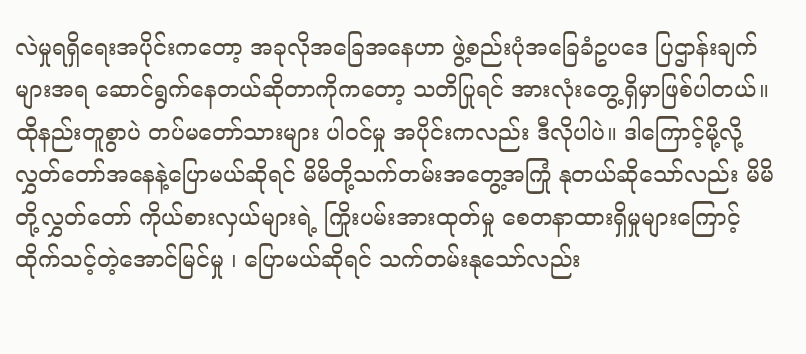လဲမှုရရှိရေးအပိုင်းကတော့ အခုလိုအခြေအနေဟာ ဖွဲ့စည်းပုံအခြေခံဥပဒေ ပြဌာန်းချက်များအရ ဆောင်ရွက်နေတယ်ဆိုတာကိုကတော့ သတိပြုရင် အားလုံးတွေ့ရှိမှာဖြစ်ပါတယ်။ ထိုနည်းတူစွာပဲ တပ်မတော်သားများ ပါဝင်မှု အပိုင်းကလည်း ဒီလိုပါပဲ။ ဒါကြောင့်မို့လို့ လွှတ်တော်အနေနဲ့ပြောမယ်ဆိုရင် မိမိတို့သက်တမ်းအတွေ့အကြုံ နုတယ်ဆိုသော်လည်း မိမိတို့လွှတ်တော် ကိုယ်စားလှယ်များရဲ့ ကြိုးပမ်းအားထုတ်မှု စေတနာထားရှိမှုများကြောင့် ထိုက်သင့်တဲ့အောင်မြင်မှု ၊ ပြောမယ်ဆိုရင် သက်တမ်းနုသော်လည်း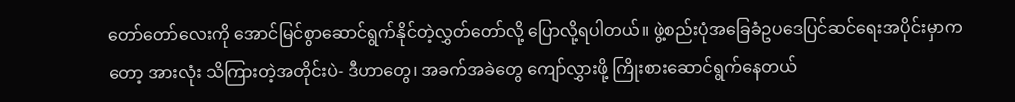တော်တော်လေးကို အောင်မြင်စွာဆောင်ရွက်နိုင်တဲ့လွှတ်တော်လို့ ပြောလို့ရပါတယ်။ ဖွဲ့စည်းပုံအခြေခံဥပဒေပြင်ဆင်ရေးအပိုင်းမှာကတော့ အားလုံး သိကြားတဲ့အတိုင်းပဲ- ဒီဟာတွေ၊ အခက်အခဲတွေ ကျော်လွှားဖို့ ကြိုးစားဆောင်ရွက်နေတယ်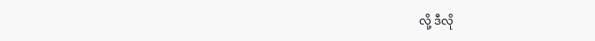လို့ ဒီလို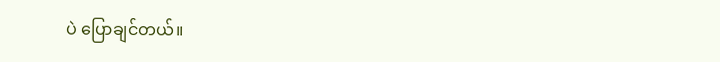ပဲ ပြောချင်တယ်။